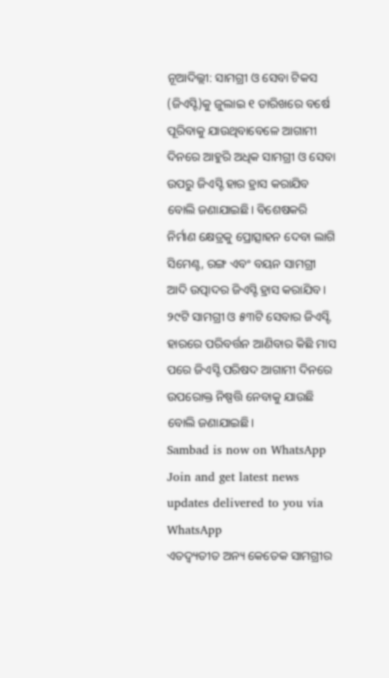ନୂଆଦିଲ୍ଲୀ: ସାମଗ୍ରୀ ଓ ସେବା ଟିକସ (ଜିଏସ୍ଟି)କୁ ଜୁଲାଇ ୧ ତାରିଖରେ ବର୍ଷେ ପୂରିବାକୁ ଯାଉଥିବାବେଳେ ଆଗାମୀ ଦିନରେ ଆହୁରି ଅଧିକ ସାମଗ୍ରୀ ଓ ସେବା ଉପରୁ ଜିଏସ୍ଟି ହାର ହ୍ରାସ କରାଯିବ ବୋଲି ଜଣାଯାଇଛି। ବିଶେଷକରି ନିର୍ମାଣ କ୍ଷେତ୍ରକୁ ପ୍ରୋତ୍ସାହନ ଦେବା ଲାଗି ସିମେଣ୍ଟ, ରଙ୍ଗ ଏବଂ ବୟନ ସାମଗ୍ରୀ ଆଦି ଉତ୍ପାଦର ଜିଏସ୍ଟି ହ୍ରାସ କରାଯିବ। ୨୯ଟି ସାମଗ୍ରୀ ଓ ୫୩ଟି ସେବାର ଜିଏସ୍ଟି ହାରରେ ପରିବର୍ତ୍ତନ ଆଣିବାର କିଛି ମାସ ପରେ ଜିଏସ୍ଟି ପରିଷଦ ଆଗାମୀ ଦିନରେ ଉପରୋକ୍ତ ନିଷ୍ପତ୍ତି ନେବାକୁ ଯାଉଛି ବୋଲି ଜଣାଯାଇଛି।
Sambad is now on WhatsApp
Join and get latest news updates delivered to you via WhatsApp
ଏତଦ୍ବ୍ୟତୀତ ଅନ୍ୟ କେତେକ ସାମଗ୍ରୀର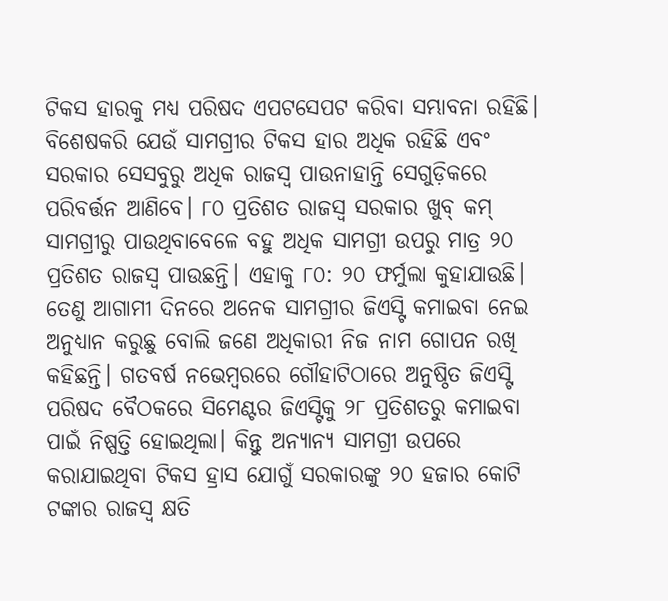ଟିକସ ହାରକୁ ମଧ୍ୟ ପରିଷଦ ଏପଟସେପଟ କରିବା ସମ୍ଭାବନା ରହିଛି। ବିଶେଷକରି ଯେଉଁ ସାମଗ୍ରୀର ଟିକସ ହାର ଅଧିକ ରହିଛି ଏବଂ ସରକାର ସେସବୁରୁ ଅଧିକ ରାଜସ୍ୱ ପାଉନାହାନ୍ତି ସେଗୁଡ଼ିକରେ ପରିବର୍ତ୍ତନ ଆଣିବେ। ୮୦ ପ୍ରତିଶତ ରାଜସ୍ୱ ସରକାର ଖୁବ୍ କମ୍ ସାମଗ୍ରୀରୁ ପାଉଥିବାବେଳେ ବହୁ ଅଧିକ ସାମଗ୍ରୀ ଉପରୁ ମାତ୍ର ୨୦ ପ୍ରତିଶତ ରାଜସ୍ୱ ପାଉଛନ୍ତି। ଏହାକୁ ୮୦: ୨୦ ଫର୍ମୁଲା କୁହାଯାଉଛି। ତେଣୁ ଆଗାମୀ ଦିନରେ ଅନେକ ସାମଗ୍ରୀର ଜିଏସ୍ଟି କମାଇବା ନେଇ ଅନୁଧ୍ୟାନ କରୁଛୁ ବୋଲି ଜଣେ ଅଧିକାରୀ ନିଜ ନାମ ଗୋପନ ରଖି କହିଛନ୍ତି। ଗତବର୍ଷ ନଭେମ୍ବରରେ ଗୌହାଟିଠାରେ ଅନୁଷ୍ଠିତ ଜିଏସ୍ଟି ପରିଷଦ ବୈଠକରେ ସିମେଣ୍ଟର ଜିଏସ୍ଟିକୁ ୨୮ ପ୍ରତିଶତରୁ କମାଇବା ପାଇଁ ନିଷ୍ପତ୍ତି ହୋଇଥିଲା। କିନ୍ତୁ ଅନ୍ୟାନ୍ୟ ସାମଗ୍ରୀ ଉପରେ କରାଯାଇଥିବା ଟିକସ ହ୍ରାସ ଯୋଗୁଁ ସରକାରଙ୍କୁ ୨୦ ହଜାର କୋଟି ଟଙ୍କାର ରାଜସ୍ୱ କ୍ଷତି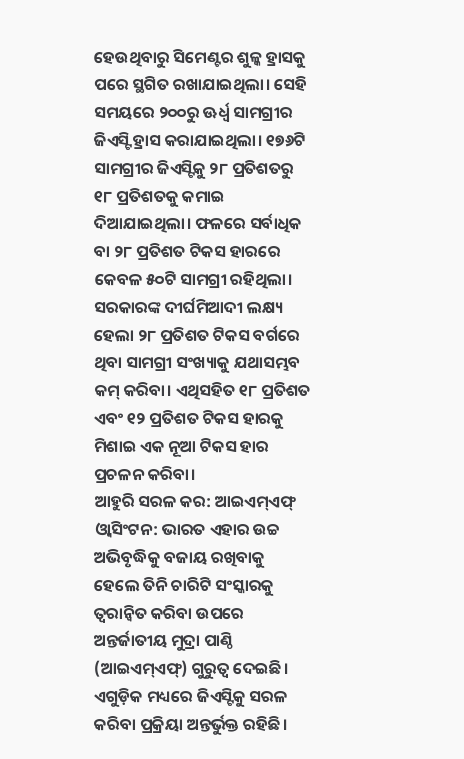ହେଉଥିବାରୁ ସିମେଣ୍ଟର ଶୁଳ୍କ ହ୍ରାସକୁ ପରେ ସ୍ଥଗିତ ରଖାଯାଇଥିଲା। ସେହି ସମୟରେ ୨୦୦ରୁ ଊର୍ଧ୍ୱ ସାମଗ୍ରୀର ଜିଏସ୍ଟି ହ୍ରାସ କରାଯାଇଥିଲା। ୧୭୬ଟି ସାମଗ୍ରୀର ଜିଏସ୍ଟିକୁ ୨୮ ପ୍ରତିଶତରୁ ୧୮ ପ୍ରତିଶତକୁ କମାଇ ଦିଆଯାଇଥିଲା। ଫଳରେ ସର୍ବାଧିକ ବା ୨୮ ପ୍ରତିଶତ ଟିକସ ହାରରେ କେବଳ ୫୦ଟି ସାମଗ୍ରୀ ରହିଥିଲା। ସରକାରଙ୍କ ଦୀର୍ଘମିଆଦୀ ଲକ୍ଷ୍ୟ ହେଲା ୨୮ ପ୍ରତିଶତ ଟିକସ ବର୍ଗରେ ଥିବା ସାମଗ୍ରୀ ସଂଖ୍ୟାକୁ ଯଥାସମ୍ଭବ କମ୍ କରିବା। ଏଥିସହିତ ୧୮ ପ୍ରତିଶତ ଏବଂ ୧୨ ପ୍ରତିଶତ ଟିକସ ହାରକୁ ମିଶାଇ ଏକ ନୂଆ ଟିକସ ହାର ପ୍ରଚଳନ କରିବା।
ଆହୁରି ସରଳ କର: ଆଇଏମ୍ଏଫ୍
ଓ୍ଵାସିଂଟନ: ଭାରତ ଏହାର ଉଚ୍ଚ ଅଭିବୃଦ୍ଧିକୁ ବଜାୟ ରଖିବାକୁ ହେଲେ ତିନି ଚାରିଟି ସଂସ୍କାରକୁ ତ୍ୱରାନ୍ଵିତ କରିବା ଉପରେ ଅନ୍ତର୍ଜାତୀୟ ମୁଦ୍ରା ପାଣ୍ଠି (ଆଇଏମ୍ଏଫ୍) ଗୁରୁତ୍ୱ ଦେଇଛି। ଏଗୁଡ଼ିକ ମଧ୍ୟରେ ଜିଏସ୍ଟିକୁ ସରଳ କରିବା ପ୍ରକ୍ରିୟା ଅନ୍ତର୍ଭୁକ୍ତ ରହିଛି।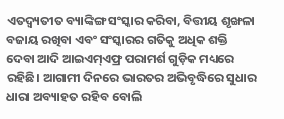ଏତଦ୍ବ୍ୟତୀତ ବ୍ୟାଙ୍କିଙ୍ଗ ସଂସ୍କାର କରିବା, ବିତ୍ତୀୟ ଶୃଙ୍ଖଳା ବଜାୟ ରଖିବା ଏବଂ ସଂସ୍କାରର ଗତିକୁ ଅଧିକ ଶକ୍ତି ଦେବା ଆଦି ଆଇଏମ୍ଏଫ୍ର ପରାମର୍ଶ ଗୁଡ଼ିକ ମଧ୍ୟରେ ରହିଛି। ଆଗାମୀ ଦିନରେ ଭାରତର ଅଭିବୃଦ୍ଧିରେ ସୁଧାର ଧାରା ଅବ୍ୟାହତ ରହିବ ବୋଲି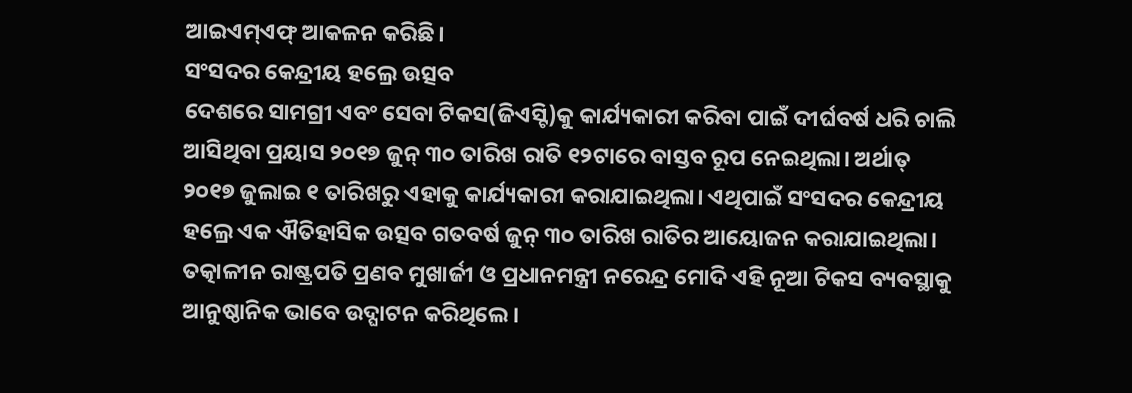ଆଇଏମ୍ଏଫ୍ ଆକଳନ କରିଛି।
ସଂସଦର କେନ୍ଦ୍ରୀୟ ହଲ୍ରେ ଉତ୍ସବ
ଦେଶରେ ସାମଗ୍ରୀ ଏବଂ ସେବା ଟିକସ(ଜିଏସ୍ଟି)କୁ କାର୍ଯ୍ୟକାରୀ କରିବା ପାଇଁ ଦୀର୍ଘବର୍ଷ ଧରି ଚାଲି ଆସିଥିବା ପ୍ରୟାସ ୨୦୧୭ ଜୁନ୍ ୩୦ ତାରିଖ ରାତି ୧୨ଟାରେ ବାସ୍ତବ ରୂପ ନେଇଥିଲା। ଅର୍ଥାତ୍ ୨୦୧୭ ଜୁଲାଇ ୧ ତାରିଖରୁ ଏହାକୁ କାର୍ଯ୍ୟକାରୀ କରାଯାଇଥିଲା। ଏଥିପାଇଁ ସଂସଦର କେନ୍ଦ୍ରୀୟ ହଲ୍ରେ ଏକ ଐତିହାସିକ ଉତ୍ସବ ଗତବର୍ଷ ଜୁନ୍ ୩୦ ତାରିଖ ରାତିର ଆୟୋଜନ କରାଯାଇଥିଲା। ତତ୍କାଳୀନ ରାଷ୍ଟ୍ରପତି ପ୍ରଣବ ମୁଖାର୍ଜୀ ଓ ପ୍ରଧାନମନ୍ତ୍ରୀ ନରେନ୍ଦ୍ର ମୋଦି ଏହି ନୂଆ ଟିକସ ବ୍ୟବସ୍ଥାକୁ ଆନୁଷ୍ଠାନିକ ଭାବେ ଉଦ୍ଘାଟନ କରିଥିଲେ।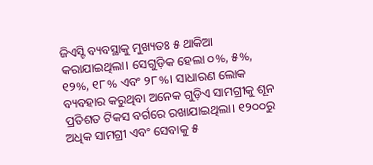ଜିଏସ୍ଟି ବ୍ୟବସ୍ଥାକୁ ମୁଖ୍ୟତଃ ୫ ଥାକିଆ କରାଯାଇଥିଲା। ସେଗୁଡ଼ିକ ହେଲା ୦%, ୫%, ୧୨%, ୧୮% ଏବଂ ୨୮%। ସାଧାରଣ ଲୋକ ବ୍ୟବହାର କରୁଥିବା ଅନେକ ଗୁଡ଼ିଏ ସାମଗ୍ରୀକୁ ଶୂନ ପ୍ରତିଶତ ଟିକସ ବର୍ଗରେ ରଖାଯାଇଥିଲା। ୧୨୦୦ରୁ ଅଧିକ ସାମଗ୍ରୀ ଏବଂ ସେବାକୁ ୫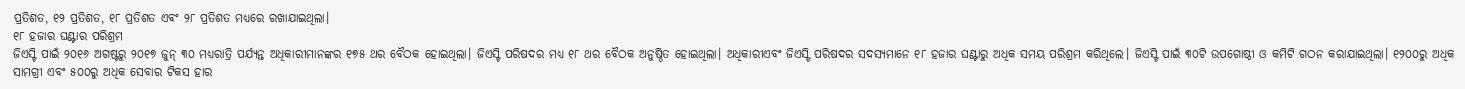ପ୍ରତିଶତ, ୧୨ ପ୍ରତିଶତ, ୧୮ ପ୍ରତିଶତ ଏବଂ ୨୮ ପ୍ରତିଶତ ମଧ୍ୟରେ ରଖାଯାଇଥିଲା।
୧୮ ହଜାର ଘଣ୍ଟାର ପରିଶ୍ରମ
ଜିଏସ୍ଟି ପାଇଁ ୨୦୧୬ ଅଗଷ୍ଟରୁ ୨୦୧୭ ଜୁନ୍ ୩୦ ମଧ୍ୟରାତ୍ରି ପର୍ଯ୍ୟନ୍ତ ଅଧିକାରୀମାନଙ୍କର ୧୭୫ ଥର ବୈଠକ ହୋଇଥିଲା। ଜିଏସ୍ଟି ପରିଷଦର ମଧ୍ୟ ୧୮ ଥର ବୈଠକ ଅନୁଷ୍ଠିତ ହୋଇଥିଲା। ଅଧିକାରୀଏବଂ ଜିଏସ୍ଟି ପରିଷଦର ସଦସ୍ୟମାନେ ୧୮ ହଜାର ଘଣ୍ଟାରୁ ଅଧିକ ସମୟ ପରିଶ୍ରମ କରିଥିଲେ। ଜିଏସ୍ଟି ପାଇଁ ୩୦ଟି ଉପଗୋଷ୍ଠୀ ଓ କମିଟି ଗଠନ କରାଯାଇଥିଲା। ୧୨୦୦ରୁ ଅଧିକ ସାମଗ୍ରୀ ଏବଂ ୫୦୦ରୁ ଅଧିକ ସେବାର ଟିକସ ହାର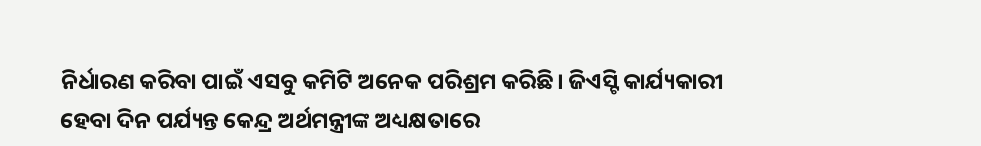ନିର୍ଧାରଣ କରିବା ପାଇଁ ଏସବୁ କମିଟି ଅନେକ ପରିଶ୍ରମ କରିଛି। ଜିଏସ୍ଟି କାର୍ଯ୍ୟକାରୀ ହେବା ଦିନ ପର୍ଯ୍ୟନ୍ତ କେନ୍ଦ୍ର ଅର୍ଥମନ୍ତ୍ରୀଙ୍କ ଅଧ୍ୟକ୍ଷତାରେ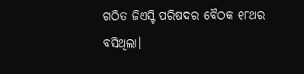ଗଠିତ ଜିଏସ୍ଟି ପରିଷଦର ବୈଠକ ୧୮ଥର ବସିଥିଲା।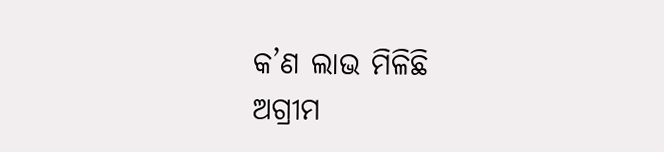କ’ଣ ଲାଭ ମିଳିଛି
ଅଗ୍ରୀମ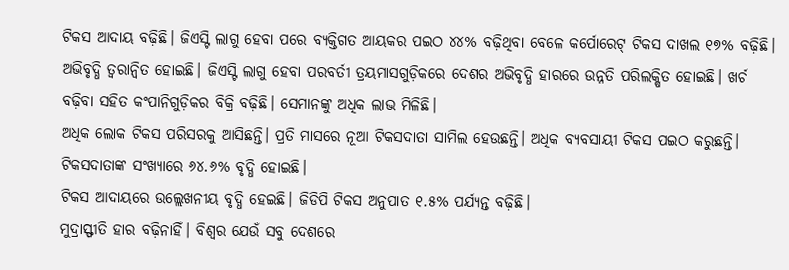ଟିକସ ଆଦାୟ ବଢ଼ିଛି। ଜିଏସ୍ଟି ଲାଗୁ ହେବା ପରେ ବ୍ୟକ୍ତିଗତ ଆୟକର ପଇଠ ୪୪% ବଢ଼ିଥିବା ବେଳେ କର୍ପୋରେଟ୍ ଟିକସ ଦାଖଲ ୧୭% ବଢ଼ିଛି।
ଅଭିବୃଦ୍ଧି ତ୍ୱରାନ୍ଵିତ ହୋଇଛି। ଜିଏସ୍ଟି ଲାଗୁ ହେବା ପରବର୍ତୀ ତ୍ରୟମାସଗୁଡ଼ିକରେ ଦେଶର ଅଭିବୃଦ୍ଧି ହାରରେ ଉନ୍ନତି ପରିଲକ୍ଷିତ ହୋଇଛି। ଖର୍ଚ ବଢ଼ିବା ସହିତ କଂପାନିଗୁଡ଼ିକର ବିକ୍ରି ବଢ଼ିଛି। ସେମାନଙ୍କୁ ଅଧିକ ଲାଭ ମିଳିଛି।
ଅଧିକ ଲୋକ ଟିକସ ପରିସରକୁ ଆସିଛନ୍ତି। ପ୍ରତି ମାସରେ ନୂଆ ଟିକସଦାତା ସାମିଲ ହେଉଛନ୍ତି। ଅଧିକ ବ୍ୟବସାୟୀ ଟିକସ ପଇଠ କରୁଛନ୍ତି। ଟିକସଦାତାଙ୍କ ସଂଖ୍ୟାରେ ୬୪.୬% ବୃଦ୍ଧି ହୋଇଛି।
ଟିକସ ଆଦାୟରେ ଉଲ୍ଲେଖନୀୟ ବୃଦ୍ଧି ହେଇଛି। ଜିଡିପି ଟିକସ ଅନୁପାତ ୧.୫% ପର୍ଯ୍ୟନ୍ତ ବଢ଼ିଛି।
ମୁଦ୍ରାସ୍ଫୀତି ହାର ବଢ଼ିନାହିଁ। ବିଶ୍ୱର ଯେଉଁ ସବୁ ଦେଶରେ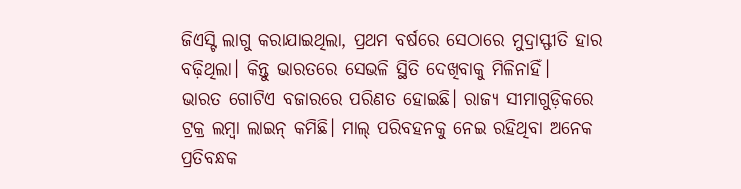ଜିଏସ୍ଟି ଲାଗୁ କରାଯାଇଥିଲା, ପ୍ରଥମ ବର୍ଷରେ ସେଠାରେ ମୁଦ୍ରାସ୍ଫୀତି ହାର ବଢ଼ିଥିଲା। କିନ୍ତୁ ଭାରତରେ ସେଭଳି ସ୍ଥିତି ଦେଖିବାକୁ ମିଳିନାହିଁ।
ଭାରତ ଗୋଟିଏ ବଜାରରେ ପରିଣତ ହୋଇଛି। ରାଜ୍ୟ ସୀମାଗୁଡ଼ିକରେ ଟ୍ରକ୍ର ଲମ୍ବା ଲାଇନ୍ କମିଛି। ମାଲ୍ ପରିବହନକୁ ନେଇ ରହିଥିବା ଅନେକ ପ୍ରତିବନ୍ଧକ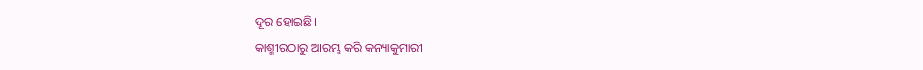ଦୂର ହୋଇଛି।
କାଶ୍ମୀରଠାରୁ ଆରମ୍ଭ କରି କନ୍ୟାକୁମାରୀ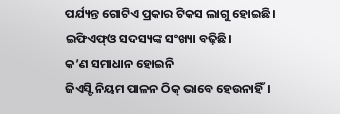ପର୍ଯ୍ୟନ୍ତ ଗୋଟିଏ ପ୍ରକାର ଟିକସ ଲାଗୁ ହୋଇଛି।
ଇଫିଏଫ୍ଓ ସଦସ୍ୟଙ୍କ ସଂଖ୍ୟା ବଢ଼ିଛି।
କ’ଣ ସମାଧାନ ହୋଇନି
ଜିଏସ୍ଟି ନିୟମ ପାଳନ ଠିକ୍ ଭାବେ ହେଉନାହିଁ।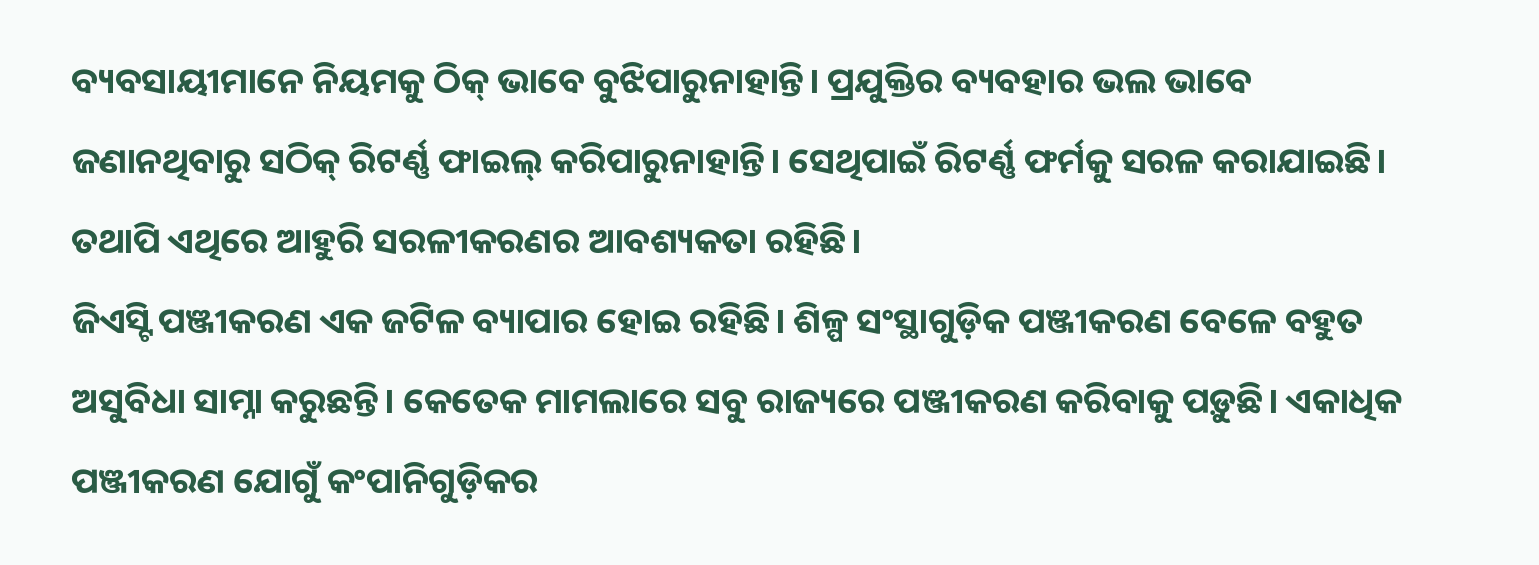ବ୍ୟବସାୟୀମାନେ ନିୟମକୁ ଠିକ୍ ଭାବେ ବୁଝିପାରୁନାହାନ୍ତି। ପ୍ରଯୁକ୍ତିର ବ୍ୟବହାର ଭଲ ଭାବେ ଜଣାନଥିବାରୁ ସଠିକ୍ ରିଟର୍ଣ୍ଣ ଫାଇଲ୍ କରିପାରୁନାହାନ୍ତି। ସେଥିପାଇଁ ରିଟର୍ଣ୍ଣ ଫର୍ମକୁ ସରଳ କରାଯାଇଛି। ତଥାପି ଏଥିରେ ଆହୁରି ସରଳୀକରଣର ଆବଶ୍ୟକତା ରହିଛି।
ଜିଏସ୍ଟି ପଞ୍ଜୀକରଣ ଏକ ଜଟିଳ ବ୍ୟାପାର ହୋଇ ରହିଛି। ଶିଳ୍ପ ସଂସ୍ଥାଗୁଡ଼ିକ ପଞ୍ଜୀକରଣ ବେଳେ ବହୁତ ଅସୁବିଧା ସାମ୍ନା କରୁଛନ୍ତି। କେତେକ ମାମଲାରେ ସବୁ ରାଜ୍ୟରେ ପଞ୍ଜୀକରଣ କରିବାକୁ ପଡ଼ୁଛି। ଏକାଧିକ ପଞ୍ଜୀକରଣ ଯୋଗୁଁ କଂପାନିଗୁଡ଼ିକର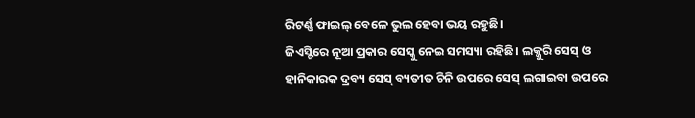ରିଟର୍ଣ୍ଣ ଫାଇଲ୍ ବେଳେ ଭୁଲ ହେବା ଭୟ ରହୁଛି।
ଜିଏସ୍ଟିରେ ନୂଆ ପ୍ରକାର ସେସ୍କୁ ନେଇ ସମସ୍ୟା ରହିଛି। ଲକ୍ଜୁରି ସେସ୍ ଓ ହାନିକାରକ ଦ୍ରବ୍ୟ ସେସ୍ ବ୍ୟତୀତ ଚିନି ଉପରେ ସେସ୍ ଲଗାଇବା ଉପରେ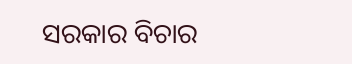ସରକାର ବିଚାର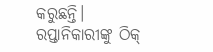କରୁଛନ୍ତି।
ରପ୍ତାନିକାରୀଙ୍କୁ ଠିକ୍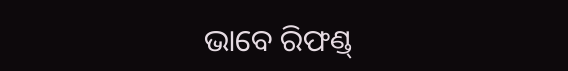ଭାବେ ରିଫଣ୍ଡ୍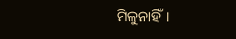ମିଳୁନାହିଁ।